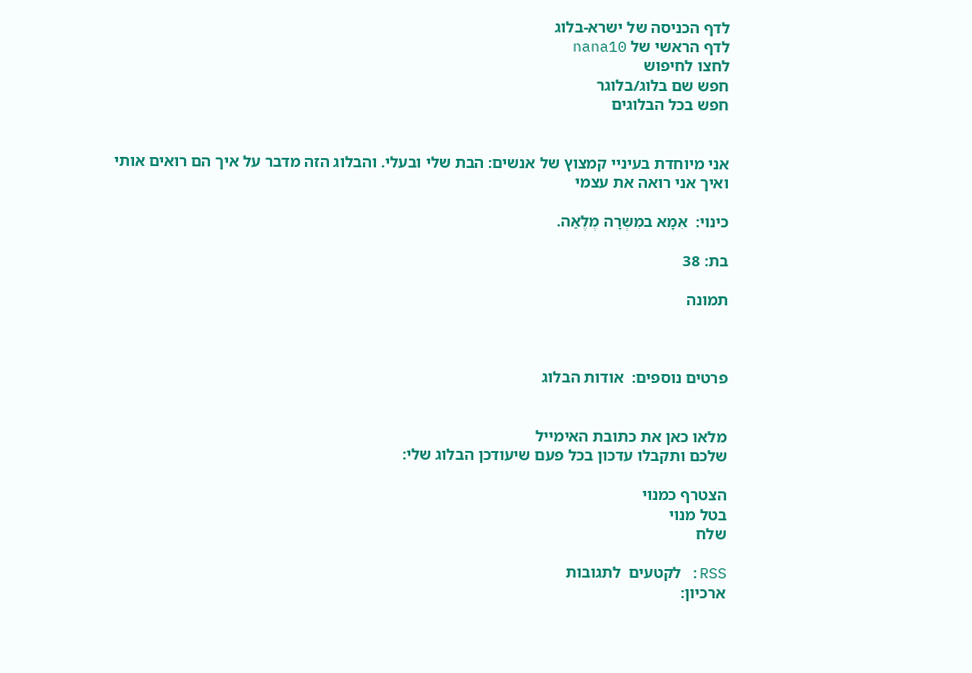לדף הכניסה של ישרא-בלוג
לדף הראשי של nana10
לחצו לחיפוש
חפש שם בלוג/בלוגר
חפש בכל הבלוגים


אני מיוחדת בעיניי קמצוץ של אנשים: הבת שלי ובעלי. והבלוג הזה מדבר על איך הם רואים אותי ואיך אני רואה את עצמי

כינוי:  אִמָא במִשְרָה מֶלֶאַה.

בת: 38

תמונה



פרטים נוספים:  אודות הבלוג


מלאו כאן את כתובת האימייל
שלכם ותקבלו עדכון בכל פעם שיעודכן הבלוג שלי:

הצטרף כמנוי
בטל מנוי
שלח

RSS: לקטעים  לתגובות
ארכיון: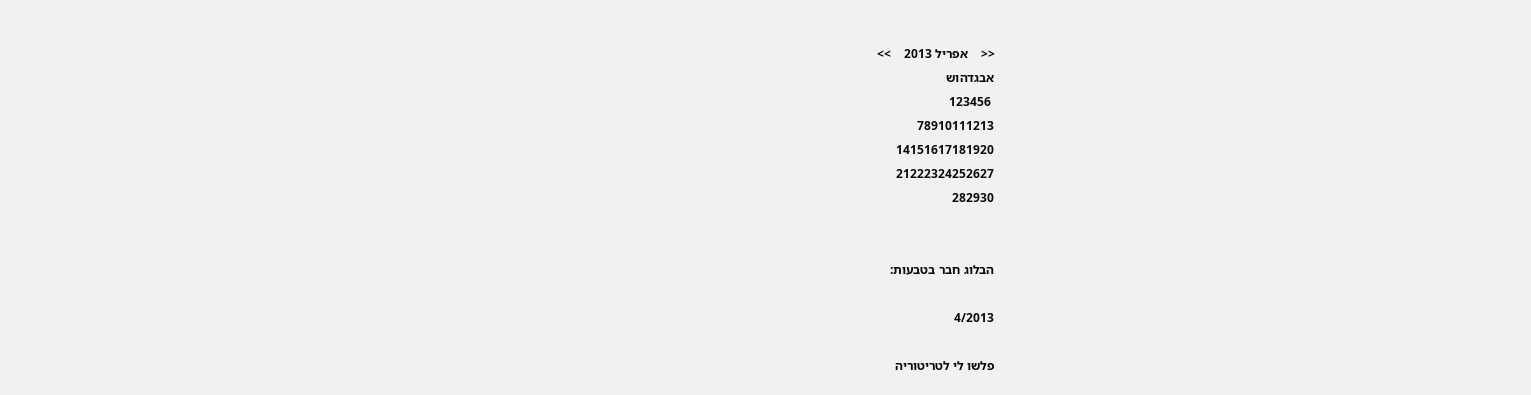<<    אפריל 2013    >>
אבגדהוש
 123456
78910111213
14151617181920
21222324252627
282930


הבלוג חבר בטבעות:

4/2013

פלשו לי לטריטוריה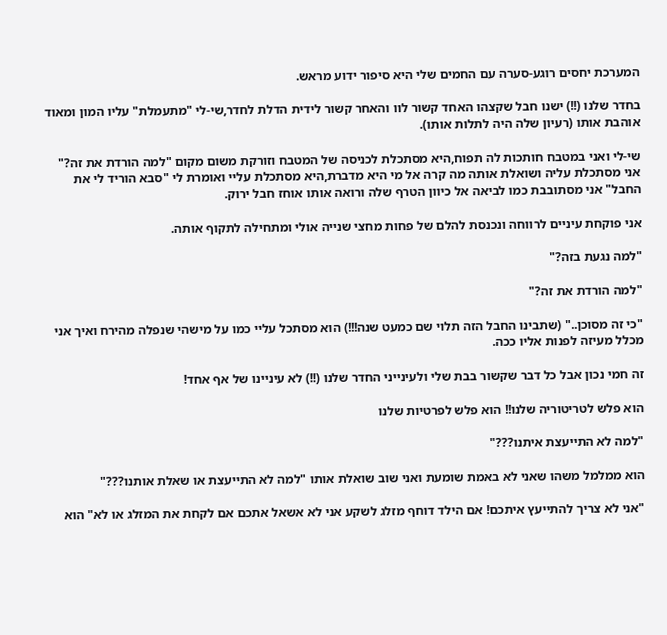המערכת יחסים רוגע-סערה עם החמים שלי היא סיפור ידוע מראש.

בחדר שלנו (!!) ישנו חבל שקצהו האחד קשור לוו והאחר קשור לידית הדלת לחדר,שי-לי "מתעמלת" עליו המון ומאוד אוהבת אותו (רעיון שלה היה לתלות אותו).

שי-לי ואני במטבח חותכות לה תפוח,היא מסתכלת לכניסה של המטבח וזורקת משום מקום "למה הורדת את זה?" אני מסתכלת עליה ושואלת אותה מה קרה אל מי היא מדברת,היא מסתכלת עליי ואומרת לי "סבא הוריד לי את החבל" אני מסתובבת כמו לביאה אל כיוון הטרף שלה ורואה אותו אוחז חבל ירוק.

אני פוקחת עיניים לרווחה ונכנסת להלם של פחות מחצי שנייה אולי ומתחילה לתקוף אותה.

"למה נגעת בזה?"

"למה הורדת את זה?"

"כי זה מסוכן.." (שתבינו החבל הזה תלוי שם כמעט שנה!!!) הוא מסתכל עליי כמו על מישהי שנפלה מהירח ואיך אני מכלל מעיזה לפנות אליו ככה.

זה חמי נכון אבל כל דבר שקשור בבת שלי ולעינייני החדר שלנו (!!) לא עיניינו של אף אחד!

הוא פלש לטריטוריה שלנו!! הוא פלש לפרטיות שלנו

"למה לא התייעצת איתנו???"

הוא ממלמל משהו שאני לא באמת שומעת ואני שוב שואלת אותו "למה לא התייעצת או שאלת אותנו???"

"אני לא צריך להתייעץ איתכם! אם הילד דוחף מזלג לשקע אני לא אשאל אתכם אם לקחת את המזלג או לא" הוא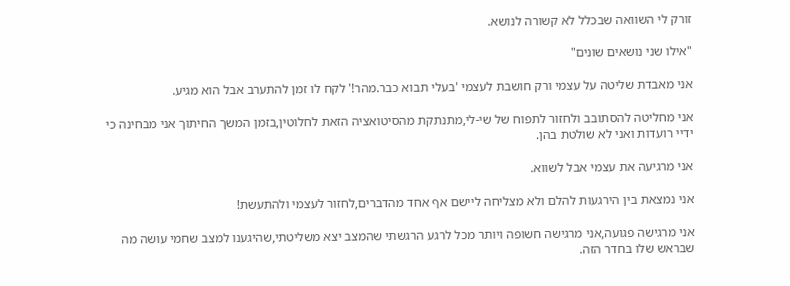זורק לי השוואה שבכלל לא קשורה לנושא.

"אילו שני נושאים שונים"

אני מאבדת שליטה על עצמי ורק חושבת לעצמי 'בעלי תבוא כבר.מהר!' לקח לו זמן להתערב אבל הוא מגיע.

אני מחליטה להסתובב ולחזור לתפוח של שי-לי,מתנתקת מהסיטואציה הזאת לחלוטין,בזמן המשך החיתוך אני מבחינה כי ידיי רועדות ואני לא שולטת בהן.

אני מרגיעה את עצמי אבל לשווא.

אני נמצאת בין הירגעות להלם ולא מצליחה ליישם אף אחד מהדברים,לחזור לעצמי ולהתעשת!

אני מרגישה פגועה,אני מרגישה חשופה ויותר מכל לרגע הרגשתי שהמצב יצא משליטתי,שהיגענו למצב שחמי עושה מה שבראש שלו בחדר הזה.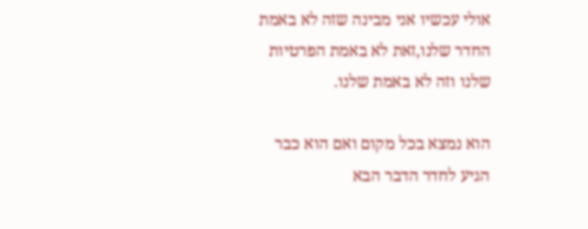אולי עכשיו אני מבינה שזה לא באמת החדר שלנו,זאת לא באמת הפרטיות שלנו וזה לא באמת שלנו.

הוא נמצא בכל מקום ואם הוא כבר הגיע לחדר הדבר הבא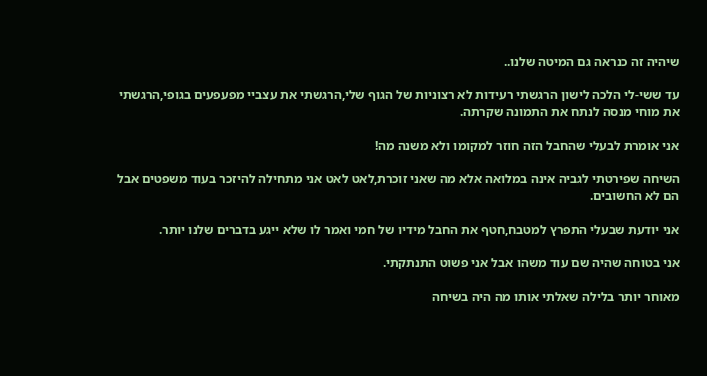שיהיה זה כנראה גם המיטה שלנו..

עד ששי-לי הלכה לישון הרגשתי רעידות לא רצוניות של הגוף שלי,הרגשתי את עצביי מפעפעים בגופי,הרגשתי את מוחי מנסה לנתח את התמונה שקרתה.

אני אומרת לבעלי שהחבל הזה חוזר למקומו ולא משנה מה!

השיחה שפירטתי לגביה אינה במלואה אלא מה שאני זוכרת,לאט לאט אני מתחילה להיזכר בעוד משפטים אבל הם לא החשובים.

אני יודעת שבעלי התפרץ למטבח,חטף את החבל מידיו של חמי ואמר לו שלא ייגע בדברים שלנו יותר.

אני בטוחה שהיה שם עוד משהו אבל אני פשוט התנתקתי.

מאוחר יותר בלילה שאלתי אותו מה היה בשיחה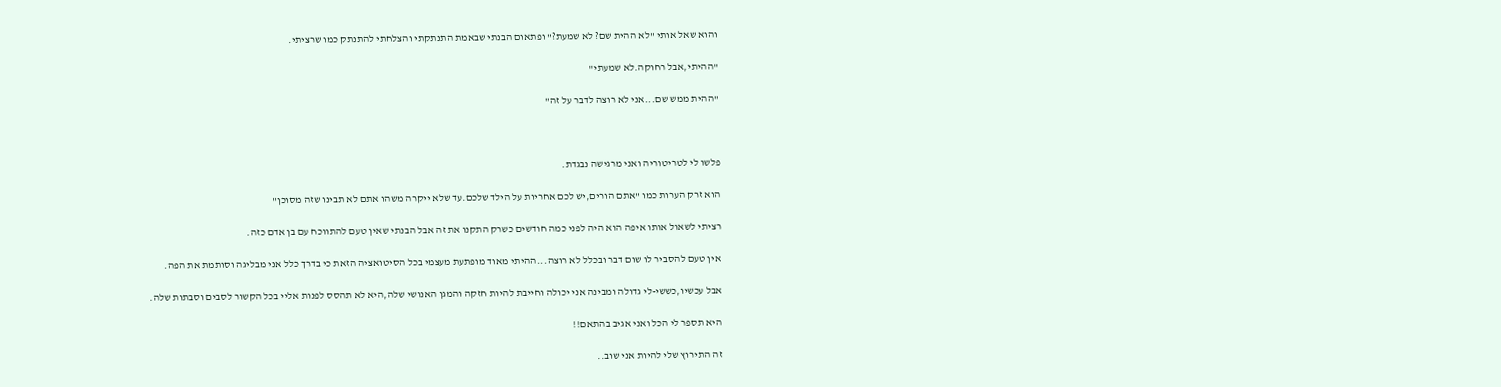והוא שאל אותי "לא ההית שם? לא שמעת?" ופתאום הבנתי שבאמת התנתקתי והצלחתי להתנתק כמו שרציתי.

"ההיתי,אבל רחוקה.לא שמעתי"

"ההית ממש שם...אני לא רוצה לדבר על זה"



פלשו לי לטריטוריה ואני מרגישה נבגדת.

הוא זרק הערות כמו "אתם הורים,יש לכם אחריות על הילד שלכם.עד שלא ייקרה משהו אתם לא תבינו שזה מסוכן"

רציתי לשאול אותו איפה הוא היה לפני כמה חודשים כשרק התקנו את זה אבל הבנתי שאין טעם להתווכח עם בן אדם כזה.

אין טעם להסביר לו שום דבר ובכלל לא רוצה...ההיתי מאוד מופתעת מעצמי בכל הסיטואציה הזאת כי בדרך כלל אני מבליגה וסותמת את הפה.

אבל עכשיו,כששי-לי גדולה ומבינה אני יכולה וחייבת להיות חזקה והמגן האנושי שלה,היא לא תהסס לפנות אליי בכל הקשור לסבים וסבתות שלה.

היא תספר לי הכל ואני אגיב בהתאם!!

זה התירוץ שלי להיות אני שוב..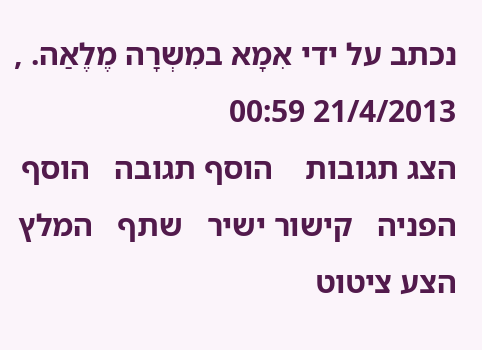נכתב על ידי אִמָא במִשְרָה מֶלֶאַה. , 21/4/2013 00:59
הצג תגובות    הוסף תגובה   הוסף הפניה   קישור ישיר   שתף   המלץ   הצע ציטוט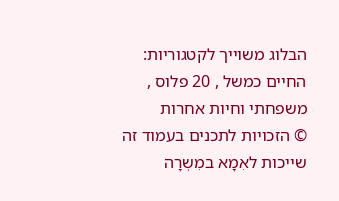הבלוג משוייך לקטגוריות: החיים כמשל , 20 פלוס , משפחתי וחיות אחרות
© הזכויות לתכנים בעמוד זה שייכות לאִמָא במִשְרָה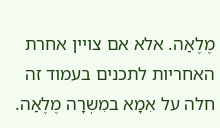מֶלֶאַה. אלא אם צויין אחרת
האחריות לתכנים בעמוד זה חלה על אִמָא במִשְרָה מֶלֶאַה.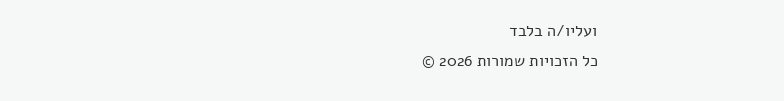ועליו/ה בלבד
כל הזכויות שמורות 2026 ©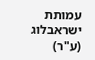עמותת ישראבלוג (ע"ר)